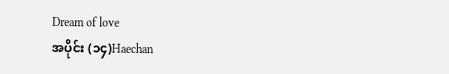Dream of love
အပိုင်း (၁၄)Haechan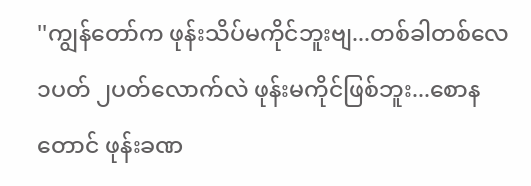''ကျွန်တော်က ဖုန်းသိပ်မကိုင်ဘူးဗျ...တစ်ခါတစ်လေ ၁ပတ် ၂ပတ်လောက်လဲ ဖုန်းမကိုင်ဖြစ်ဘူး...စောနတောင် ဖုန်းခဏ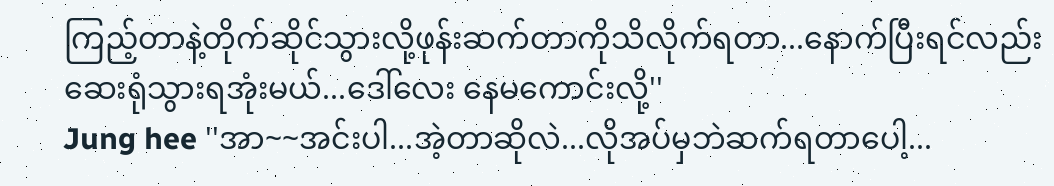ကြည့်တာနဲ့တိုက်ဆိုင်သွားလို့ဖုန်းဆက်တာကိုသိလိုက်ရတာ...နောက်ပြီးရင်လည်း ဆေးရုံသွားရအုံးမယ်...ဒေါ်လေး နေမကောင်းလို့''
Jung hee ''အာ~~အင်းပါ...အဲ့တာဆိုလဲ...လိုအပ်မှဘဲဆက်ရတာပေါ့...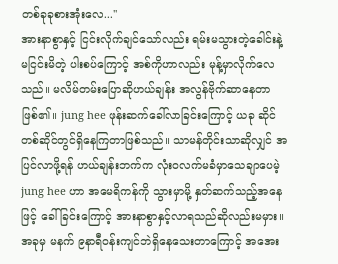တစ်ခုခုစားအုံးလေ...''
အားနာစွာနှင့် ငြင်းလိုက်ချင်သော်လည်း ရမ်းမသွားတဲ့ခေါင်းနဲ့ မငြင်းမိတဲ့ ပါးစပ်ကြောင့် အစ်ကိုဟာလည်း မုန့်မှာလိုက်လေသည်။ မလိမ်တမ်းပြောဆိုဟယ်ချန်း အလွန်ဗိုက်ဆာနေတာဖြစ်၏။ jung hee ဖုန်းဆက်ခေါ်လာခြင်းကြောင့် ယခု ဆိုင်တစ်ဆိုင်တွင်ရှိနေကြတာဖြစ်သည်။ သာမန်တိုင်းသာဆိုလျှင် အပြင်လာဖို့ရန် ဟယ်ချန်းဘက်က လုံးဝလက်မခံမှာသေချာပေမဲ့ jung hee ဟာ အမေရိကန်ကို သွားမှာမို့ နှတ်ဆက်သည့်အနေဖြင့် ခေါ်ခြင်းကြောင့် အားနာစွာနှင့်လာရသည်ဆိုလည်းမမှား။ အခုမှ မနက် ၉နာရီဝန်းကျင်ဘဲရှိနေသေးတာကြောင့် အအေး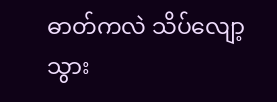ဓာတ်ကလဲ သိပ်လျော့သွား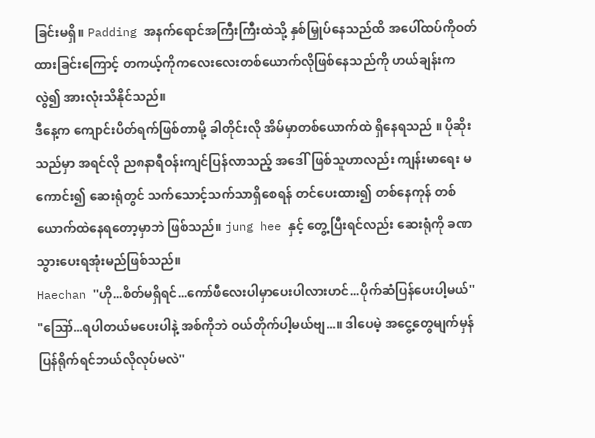ခြင်းမရှိ။ Padding အနက်ရောင်အကြီးကြီးထဲသို့ နှစ်မြှုပ်နေသည်ထိ အပေါ်ထပ်ကိုဝတ်ထားခြင်းကြောင့် တကယ့်ကိုကလေးလေးတစ်ယောက်လိုဖြစ်နေသည်ကို ဟယ်ချန်းကလွဲ၍ အားလုံးသိနိုင်သည်။
ဒီနေ့က ကျောင်းပိတ်ရက်ဖြစ်တာမို့ ခါတိုင်းလို အိမ်မှာတစ်ယောက်ထဲ ရှိနေရသည် ။ ပိုဆိုးသည်မှာ အရင်လို ည၈နာရီဝန်းကျင်ပြန်လာသည့် အဒေါ်ဖြစ်သူဟာလည်း ကျန်းမာရေး မကောင်း၍ ဆေးရုံတွင် သက်သောင့်သက်သာရှိစေရန် တင်ပေးထား၍ တစ်နေကုန် တစ်ယောက်ထဲနေရတော့မှာဘဲ ဖြစ်သည်။ jung hee နှင့် တွေ့ပြီးရင်လည်း ဆေးရုံကို ခဏသွားပေးရအုံးမည်ဖြစ်သည်။
Haechan ''ဟို...စိတ်မရှိရင်...ကော်ဖီလေးပါမှာပေးပါလားဟင်...ပိုက်ဆံပြန်ပေးပါ့မယ်''
"ဪ...ရပါတယ်မပေးပါနဲ့ အစ်ကိုဘဲ ဝယ်တိုက်ပါ့မယ်ဗျ...။ ဒါပေမဲ့ အငွေ့တွေမျက်မှန် ပြန်ရိုက်ရင်ဘယ်လိုလုပ်မလဲ''